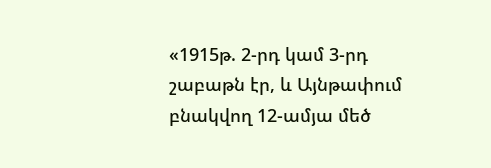«1915թ. 2-րդ կամ 3-րդ շաբաթն էր, և Այնթափում բնակվող 12-ամյա մեծ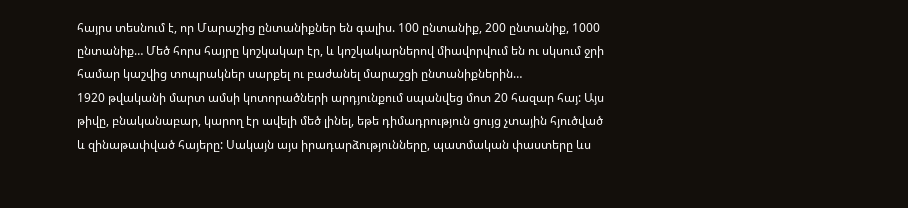հայրս տեսնում է, որ Մարաշից ընտանիքներ են գալիս. 100 ընտանիք, 200 ընտանիք, 1000 ընտանիք… Մեծ հորս հայրը կոշկակար էր, և կոշկակարներով միավորվում են ու սկսում ջրի համար կաշվից տոպրակներ սարքել ու բաժանել մարաշցի ընտանիքներին…
1920 թվականի մարտ ամսի կոտորածների արդյունքում սպանվեց մոտ 20 հազար հայ: Այս թիվը, բնականաբար, կարող էր ավելի մեծ լինել, եթե դիմադրություն ցույց չտային հյուծված և զինաթափված հայերը: Սակայն այս իրադարձությունները, պատմական փաստերը ևս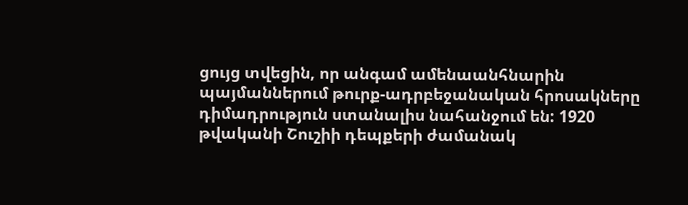ցույց տվեցին, որ անգամ ամենաանհնարին պայմաններում թուրք-ադրբեջանական հրոսակները դիմադրություն ստանալիս նահանջում են: 1920 թվականի Շուշիի դեպքերի ժամանակ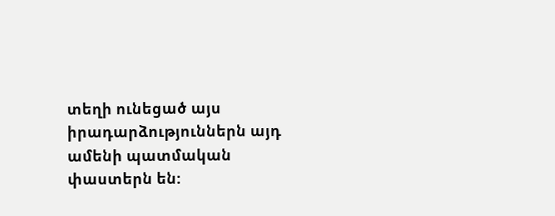տեղի ունեցած այս իրադարձություններն այդ ամենի պատմական փաստերն են: